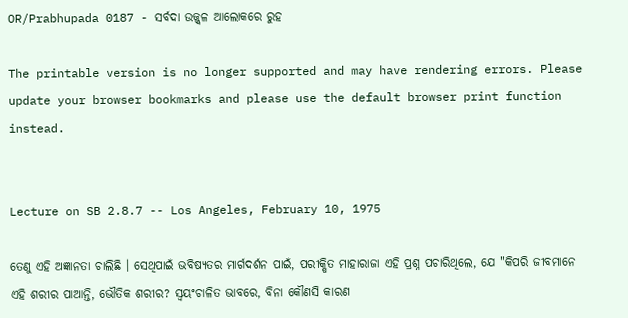OR/Prabhupada 0187 - ସର୍ବଦା ଉଜ୍ଜ୍ଵଳ ଆଲୋକରେ ରୁହ

The printable version is no longer supported and may have rendering errors. Please update your browser bookmarks and please use the default browser print function instead.


Lecture on SB 2.8.7 -- Los Angeles, February 10, 1975

ତେଣୁ ଏହି ଅଜ୍ଞାନତା ଚାଲିଛି । ସେଥିପାଇଁ ଭବିଷ୍ୟତର ମାର୍ଗଦର୍ଶନ ପାଇଁ, ପରୀକ୍ଷିତ ମାହାରାଜା ଏହି ପ୍ରଶ୍ନ ପଚାରିଥିଲେ, ଯେ "କିପରି ଜୀବମାନେ ଏହି ଶରୀର ପାଆନ୍ତି, ଭୌତିକ ଶରୀର? ସ୍ଵୟଂଚାଳିତ ଭାବରେ, ବିନା କୌଣସି କାରଣ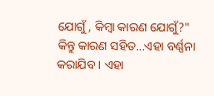ଯୋଗୁଁ, କିମ୍ଵା କାରଣ ଯୋଗୁଁ?" କିନ୍ତୁ କାରଣ ସହିତ...ଏହା ବର୍ଣ୍ଣନା କରାଯିବ । ଏହା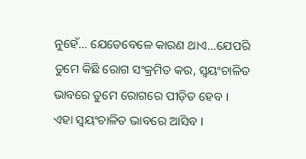ନୁହେଁ... ଯେତେବେଳେ କାରଣ ଥାଏ...ଯେପରି ତୁମେ କିଛି ରୋଗ ସଂକ୍ରମିତ କର, ସ୍ଵୟଂଚାଳିତ ଭାବରେ ତୁମେ ରୋଗରେ ପୀଡ଼ିତ ହେବ । ଏହା ସ୍ଵୟଂଚାଳିତ ଭାବରେ ଆସିବ ।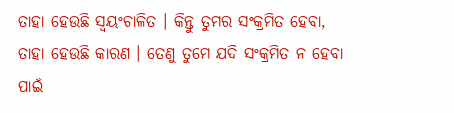ତାହା ହେଉଛି ସ୍ଵୟଂଚାଳିତ । କିନ୍ତୁ ତୁମର ସଂକ୍ରମିତ ହେବା, ତାହା ହେଉଛି କାରଣ । ତେଣୁ ତୁମେ ଯଦି ସଂକ୍ରମିତ ନ ହେବା ପାଇଁ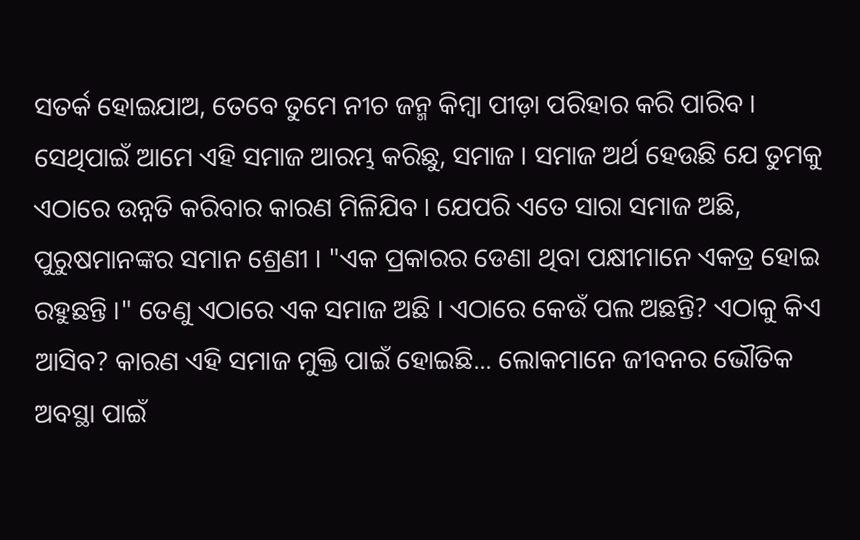ସତର୍କ ହୋଇଯାଅ, ତେବେ ତୁମେ ନୀଚ ଜନ୍ମ କିମ୍ଵା ପୀଡ଼ା ପରିହାର କରି ପାରିବ । ସେଥିପାଇଁ ଆମେ ଏହି ସମାଜ ଆରମ୍ଭ କରିଛୁ, ସମାଜ । ସମାଜ ଅର୍ଥ ହେଉଛି ଯେ ତୁମକୁ ଏଠାରେ ଉନ୍ନତି କରିବାର କାରଣ ମିଳିଯିବ । ଯେପରି ଏତେ ସାରା ସମାଜ ଅଛି, ପୁରୁଷମାନଙ୍କର ସମାନ ଶ୍ରେଣୀ । "ଏକ ପ୍ରକାରର ଡେଣା ଥିବା ପକ୍ଷୀମାନେ ଏକତ୍ର ହୋଇ ରହୁଛନ୍ତି ।" ତେଣୁ ଏଠାରେ ଏକ ସମାଜ ଅଛି । ଏଠାରେ କେଉଁ ପଲ ଅଛନ୍ତି? ଏଠାକୁ କିଏ ଆସିବ? କାରଣ ଏହି ସମାଜ ମୁକ୍ତି ପାଇଁ ହୋଇଛି... ଲୋକମାନେ ଜୀବନର ଭୌତିକ ଅବସ୍ଥା ପାଇଁ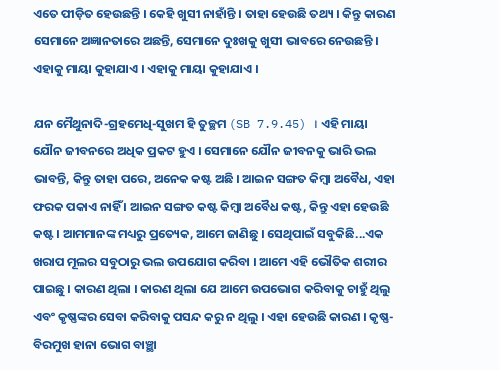ଏତେ ପୀଡ଼ିତ ହେଉଛନ୍ତି । କେହି ଖୁସୀ ନାହାଁନ୍ତି । ତାହା ହେଉଛି ତଥ୍ୟ । କିନ୍ତୁ କାରଣ ସେମାନେ ଅଜ୍ଞାନତାରେ ଅଛନ୍ତି, ସେମାନେ ଦୁଃଖକୁ ଖୁସୀ ଭାବରେ ନେଉଛନ୍ତି । ଏହାକୁ ମାୟା କୁହାଯାଏ । ଏହାକୁ ମାୟା କୁହାଯାଏ ।

ଯନ ମୈଥୁନାଦି-ଗ୍ରହମେଧି-ସୁଖମ ହି ତୁଚ୍ଛମ (SB 7.9.45) । ଏହି ମାୟା ଯୌନ ଜୀବନରେ ଅଧିକ ପ୍ରକଟ ହୁଏ । ସେମାନେ ଯୌନ ଜୀବନକୁ ଭାରି ଭଲ ଭାବନ୍ତି, କିନ୍ତୁ ତାହା ପରେ, ଅନେକ କଷ୍ଟ ଅଛି । ଆଇନ ସଙ୍ଗତ କିମ୍ଵା ଅବୈଧ, ଏହା ଫରକ ପକାଏ ନାହିଁ । ଆଇନ ସଙ୍ଗତ କଷ୍ଟ କିମ୍ଵା ଅବୈଧ କଷ୍ଟ, କିନ୍ତୁ ଏହା ହେଉଛି କଷ୍ଟ । ଆମମାନଙ୍କ ମଧ୍ୟରୁ ପ୍ରତ୍ୟେକ, ଆମେ ଜାଣିଛୁ । ସେଥିପାଇଁ ସବୁକିଛି...ଏକ ଖରାପ ମୂଲର ସବୁଠାରୁ ଭଲ ଉପଯୋଗ କରିବା । ଆମେ ଏହି ଭୌତିକ ଶରୀର ପାଇଛୁ । କାରଣ ଥିଲା । କାରଣ ଥିଲା ଯେ ଆମେ ଉପଭୋଗ କରିବାକୁ ଚାହୁଁ ଥିଲୁ ଏବଂ କୃଷ୍ଣଙ୍କର ସେବା କରିବାକୁ ପସନ୍ଦ କରୁ ନ ଥିଲୁ । ଏହା ହେଉଛି କାରଣ । କୃଷ୍ଣ-ବିରମୁଖ ହାନା ଭୋଗ ବାଞ୍ଛା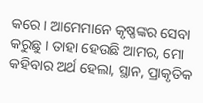କରେ । ଆମେମାନେ କୃଷ୍ଣଙ୍କର ସେବା କରୁଛୁ । ତାହା ହେଉଛି ଆମର, ମୋ କହିବାର ଅର୍ଥ ହେଲା, ସ୍ଥାନ, ପ୍ରାକୃତିକ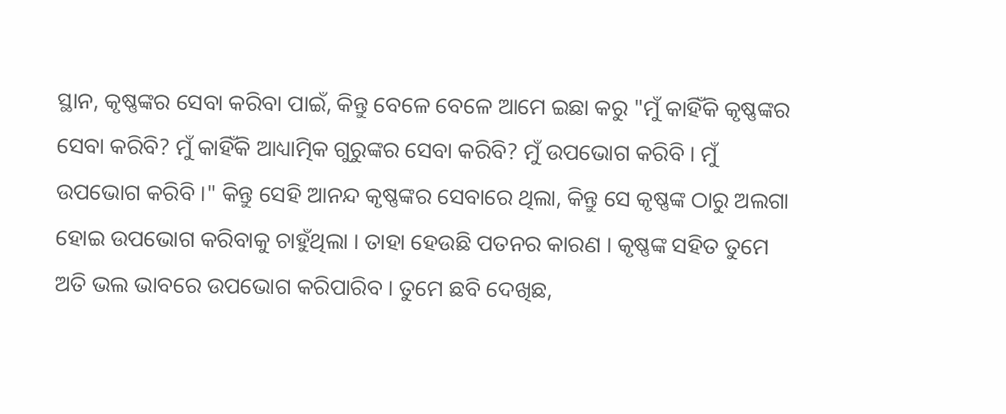ସ୍ଥାନ, କୃଷ୍ଣଙ୍କର ସେବା କରିବା ପାଇଁ, କିନ୍ତୁ ବେଳେ ବେଳେ ଆମେ ଇଛା କରୁ "ମୁଁ କାହିଁକି କୃଷ୍ଣଙ୍କର ସେବା କରିବି? ମୁଁ କାହିଁକି ଆଧ୍ୟାତ୍ମିକ ଗୁରୁଙ୍କର ସେବା କରିବି? ମୁଁ ଉପଭୋଗ କରିବି । ମୁଁ ଉପଭୋଗ କରିବି ।" କିନ୍ତୁ ସେହି ଆନନ୍ଦ କୃଷ୍ଣଙ୍କର ସେବାରେ ଥିଲା, କିନ୍ତୁ ସେ କୃଷ୍ଣଙ୍କ ଠାରୁ ଅଲଗା ହୋଇ ଉପଭୋଗ କରିବାକୁ ଚାହୁଁଥିଲା । ତାହା ହେଉଛି ପତନର କାରଣ । କୃଷ୍ଣଙ୍କ ସହିତ ତୁମେ ଅତି ଭଲ ଭାବରେ ଉପଭୋଗ କରିପାରିବ । ତୁମେ ଛବି ଦେଖିଛ,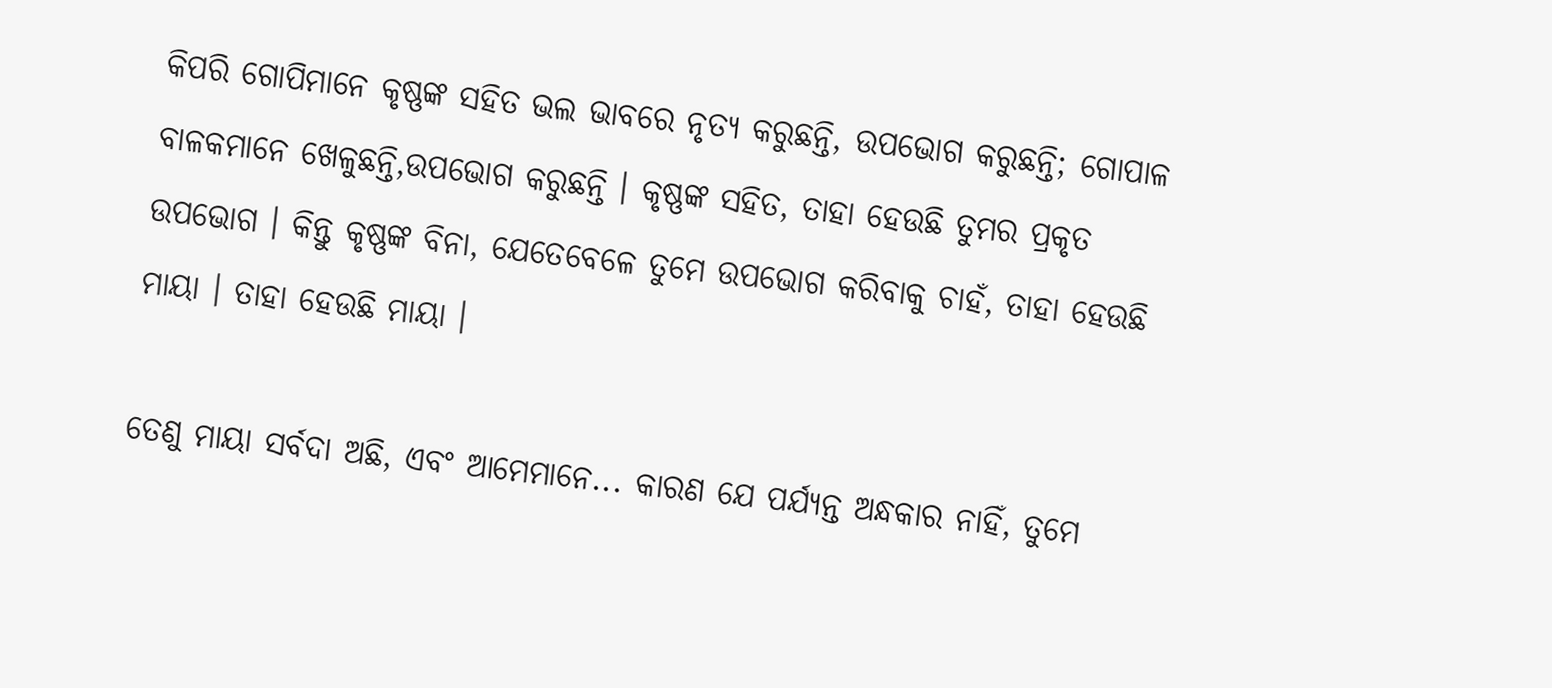କିପରି ଗୋପିମାନେ କୃଷ୍ଣଙ୍କ ସହିତ ଭଲ ଭାବରେ ନୃତ୍ୟ କରୁଛନ୍ତି, ଉପଭୋଗ କରୁଛନ୍ତି; ଗୋପାଳ ବାଳକମାନେ ଖେଳୁଛନ୍ତି,ଉପଭୋଗ କରୁଛନ୍ତି । କୃଷ୍ଣଙ୍କ ସହିତ, ତାହା ହେଉଛି ତୁମର ପ୍ରକୃତ ଉପଭୋଗ । କିନ୍ତୁ କୃଷ୍ଣଙ୍କ ବିନା, ଯେତେବେଳେ ତୁମେ ଉପଭୋଗ କରିବାକୁ ଚାହଁ, ତାହା ହେଉଛି ମାୟା । ତାହା ହେଉଛି ମାୟା ।

ତେଣୁ ମାୟା ସର୍ବଦା ଅଛି, ଏବଂ ଆମେମାନେ... କାରଣ ଯେ ପର୍ଯ୍ୟନ୍ତ ଅନ୍ଧକାର ନାହିଁ, ତୁମେ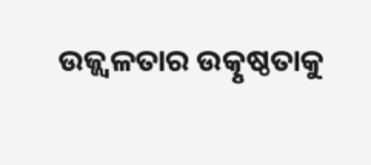ଉଜ୍ଜ୍ଵଳତାର ଉତ୍କୃଷ୍ଠତାକୁ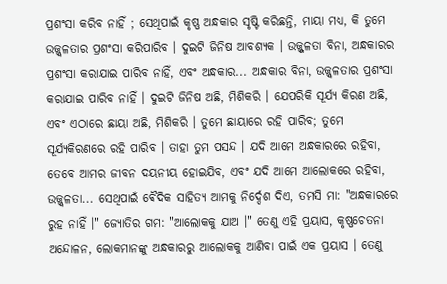ପ୍ରଶଂସା କରିବ ନାହିଁ ; ସେଥିପାଇଁ କୃଷ୍ଣ ଅନ୍ଧକାର ସୃଷ୍ଟି କରିଛନ୍ତି, ମାୟା ମଧ୍ୟ, କି ତୁମେ ଉଜ୍ଜ୍ଵଳତାର ପ୍ରଶଂସା କରିପାରିବ । ଦୁଇଟି ଜିନିଷ ଆବଶ୍ୟକ । ଉଜ୍ଜ୍ଜଳତା ବିନା, ଅନ୍ଧକାରର ପ୍ରଶଂସା କରାଯାଇ ପାରିବ ନାହିଁ, ଏବଂ ଅନ୍ଧକାର... ଅନ୍ଧକାର ବିନା, ଉଜ୍ଜ୍ଵଳତାର ପ୍ରଶଂସା କରାଯାଇ ପାରିବ ନାହିଁ । ଦୁଇଟି ଜିନିଷ ଅଛି, ମିଶିକରି । ଯେପରିକି ସୂର୍ଯ୍ୟ କିରଣ ଅଛି, ଏବଂ ଏଠାରେ ଛାୟା ଅଛି, ମିଶିକରି । ତୁମେ ଛାୟାରେ ରହି ପାରିବ; ତୁମେ ସୂର୍ଯ୍ୟକିରଣରେ ରହି ପାରିବ । ତାହା ତୁମ ପସନ୍ଦ । ଯଦି ଆମେ ଅନ୍ଧକାରରେ ରହିବା, ତେବେ ଆମର ଜୀବନ ଦୟନୀୟ ହୋଇଯିବ, ଏବଂ ଯଦି ଆମେ ଆଲୋକରେ ରହିବା, ଉଜ୍ଜ୍ଵଳତା... ସେଥିପାଇଁ ଵୈଦିକ ସାହିତ୍ୟ ଆମକୁ ନିର୍ଦ୍ଦେଶ ଦିଏ, ତମସି ମା: "ଅନ୍ଧକାରରେ ରୁହ ନାହିଁ ।" ଜ୍ୟୋତିର ଗମ: "ଆଲୋକକୁ ଯାଅ ।" ତେଣୁ ଏହି ପ୍ରୟାସ, କୃଷ୍ଣଚେତନା ଅନ୍ଦୋଳନ, ଲୋକମାନଙ୍କୁ ଅନ୍ଧକାରରୁ ଆଲୋକକୁ ଆଣିବା ପାଇଁ ଏକ ପ୍ରୟାସ । ତେଣୁ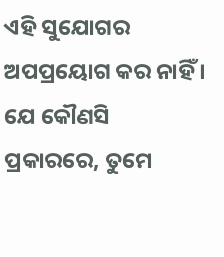ଏହି ସୁଯୋଗର ଅପପ୍ରୟୋଗ କର ନାହିଁ । ଯେ କୌଣସି ପ୍ରକାରରେ, ତୁମେ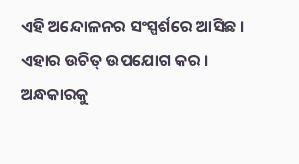ଏହି ଅନ୍ଦୋଳନର ସଂସ୍ପର୍ଶରେ ଆସିଛ । ଏହାର ଉଚିତ୍ ଉପଯୋଗ କର । ଅନ୍ଧକାରକୁ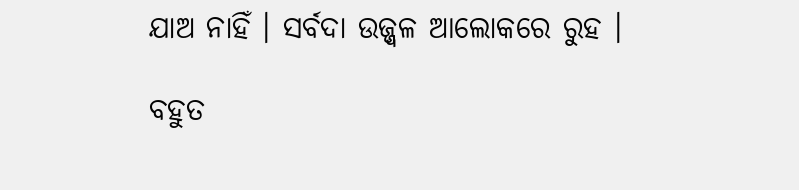ଯାଅ ନାହିଁ । ସର୍ବଦା ଉଜ୍ଜ୍ଵଳ ଆଲୋକରେ ରୁହ ।

ବହୁତ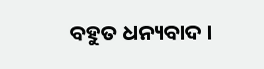ବହୁତ ଧନ୍ୟବାଦ ।